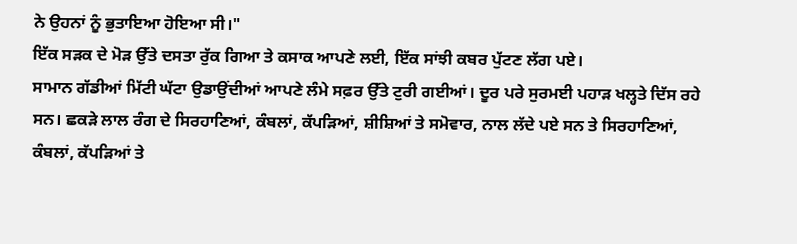ਨੇ ਉਹਨਾਂ ਨੂੰ ਭੁਤਾਇਆ ਹੋਇਆ ਸੀ।"
ਇੱਕ ਸੜਕ ਦੇ ਮੋੜ ਉੱਤੇ ਦਸਤਾ ਰੁੱਕ ਗਿਆ ਤੇ ਕਸਾਕ ਆਪਣੇ ਲਈ, ਇੱਕ ਸਾਂਝੀ ਕਬਰ ਪੁੱਟਣ ਲੱਗ ਪਏ।
ਸਾਮਾਨ ਗੱਡੀਆਂ ਮਿੱਟੀ ਘੱਟਾ ਉਡਾਉਂਦੀਆਂ ਆਪਣੇ ਲੰਮੇ ਸਫ਼ਰ ਉੱਤੇ ਟੁਰੀ ਗਈਆਂ। ਦੂਰ ਪਰੇ ਸੁਰਮਈ ਪਹਾੜ ਖਲ੍ਹਤੇ ਦਿੱਸ ਰਹੇ ਸਨ। ਛਕੜੇ ਲਾਲ ਰੰਗ ਦੇ ਸਿਰਹਾਣਿਆਂ, ਕੰਬਲਾਂ, ਕੱਪੜਿਆਂ, ਸ਼ੀਸ਼ਿਆਂ ਤੇ ਸਮੋਵਾਰ, ਨਾਲ ਲੱਦੇ ਪਏ ਸਨ ਤੇ ਸਿਰਹਾਣਿਆਂ, ਕੰਬਲਾਂ, ਕੱਪੜਿਆਂ ਤੇ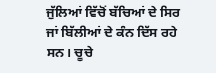ਜੁੱਲਿਆਂ ਵਿੱਚੋਂ ਬੱਚਿਆਂ ਦੇ ਸਿਰ ਜਾਂ ਬਿੱਲੀਆਂ ਦੇ ਕੰਨ ਦਿੱਸ ਰਹੇ ਸਨ। ਚੂਚੇ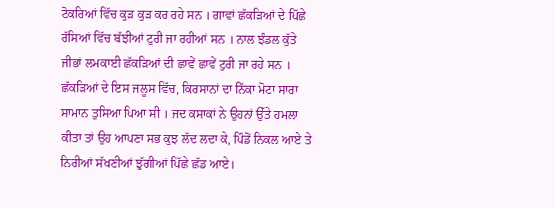ਟੋਕਰਿਆਂ ਵਿੱਚ ਕੁੜ ਕੁੜ ਕਰ ਰਹੇ ਸਨ । ਗਾਵਾਂ ਛੱਕੜਿਆਂ ਦੇ ਪਿੱਛੇ ਰੱਸਿਆਂ ਵਿੱਚ ਬੱਝੀਆਂ ਟੁਰੀ ਜਾ ਰਹੀਆਂ ਸਨ । ਨਾਲ ਝੰਡਲ ਕੁੱਤੇ ਜੀਭਾਂ ਲਮਕਾਈ ਛੱਕੜਿਆਂ ਦੀ ਛਾਵੇਂ ਛਾਵੇਂ ਟੁਰੀ ਜਾ ਰਹੇ ਸਨ । ਛੱਕੜਿਆਂ ਦੇ ਇਸ ਜਲੂਸ ਵਿੱਚ, ਕਿਰਸਾਨਾਂ ਦਾ ਨਿੱਕਾ ਮੋਟਾ ਸਾਰਾ ਸਾਮਾਨ ਤੁਸਿਆ ਪਿਆ ਸੀ । ਜਦ ਕਸਾਕਾਂ ਨੇ ਉਹਨਾਂ ਉੱਤੇ ਹਮਲਾ ਕੀਤਾ ਤਾਂ ਉਹ ਆਪਣਾ ਸਭ ਕੁਝ ਲੱਦ ਲਦਾ ਕੇ, ਪਿੰਡੋਂ ਨਿਕਲ ਆਏ ਤੇ ਨਿਰੀਆਂ ਸੱਖਣੀਆਂ ਝੁੱਗੀਆਂ ਪਿੱਛੇ ਛੱਡ ਆਏ।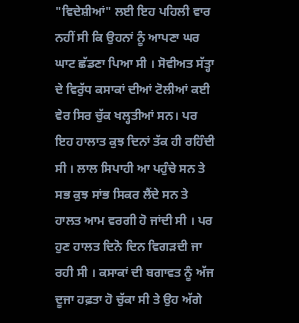"ਵਿਦੇਸ਼ੀਆਂ" ਲਈ ਇਹ ਪਹਿਲੀ ਵਾਰ ਨਹੀਂ ਸੀ ਕਿ ਉਹਨਾਂ ਨੂੰ ਆਪਣਾ ਘਰ ਘਾਟ ਛੱਡਣਾ ਪਿਆ ਸੀ । ਸੋਵੀਅਤ ਸੱਤ੍ਹਾ ਦੇ ਵਿਰੁੱਧ ਕਸਾਕਾਂ ਦੀਆਂ ਟੋਲੀਆਂ ਕਈ ਵੇਰ ਸਿਰ ਚੁੱਕ ਖਲ੍ਹਤੀਆਂ ਸਨ। ਪਰ ਇਹ ਹਾਲਾਤ ਕੁਝ ਦਿਨਾਂ ਤੱਕ ਹੀ ਰਹਿੰਦੀ ਸੀ । ਲਾਲ ਸਿਪਾਹੀ ਆ ਪਹੁੰਚੇ ਸਨ ਤੇ ਸਭ ਕੁਝ ਸਾਂਭ ਸਿਕਰ ਲੈਂਦੇ ਸਨ ਤੇ ਹਾਲਤ ਆਮ ਵਰਗੀ ਹੋ ਜਾਂਦੀ ਸੀ । ਪਰ ਹੁਣ ਹਾਲਤ ਦਿਨੋ ਦਿਨ ਵਿਗੜਦੀ ਜਾ ਰਹੀ ਸੀ । ਕਸਾਕਾਂ ਦੀ ਬਗਾਵਤ ਨੂੰ ਅੱਜ ਦੂਜਾ ਹਫ਼ਤਾ ਹੋ ਚੁੱਕਾ ਸੀ ਤੇ ਉਹ ਅੱਗੇ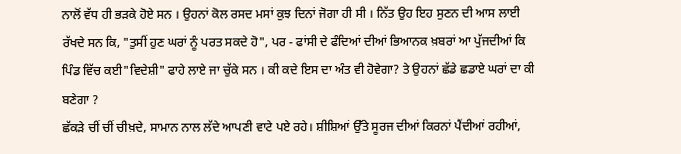ਨਾਲੋਂ ਵੱਧ ਹੀ ਭੜਕੇ ਹੋਏ ਸਨ । ਉਹਨਾਂ ਕੋਲ ਰਸਦ ਮਸਾਂ ਕੁਝ ਦਿਨਾਂ ਜੋਗਾ ਹੀ ਸੀ । ਨਿੱਤ ਉਹ ਇਹ ਸੁਣਨ ਦੀ ਆਸ ਲਾਈ ਰੱਖਦੇ ਸਨ ਕਿ, "ਤੁਸੀਂ ਹੁਣ ਘਰਾਂ ਨੂੰ ਪਰਤ ਸਕਦੇ ਹੋ", ਪਰ - ਫਾਂਸੀ ਦੇ ਫੰਦਿਆਂ ਦੀਆਂ ਭਿਆਨਕ ਖ਼ਬਰਾਂ ਆ ਪੁੱਜਦੀਆਂ ਕਿ ਪਿੰਡ ਵਿੱਚ ਕਈ"ਵਿਦੇਸ਼ੀ" ਫਾਹੇ ਲਾਏ ਜਾ ਚੁੱਕੇ ਸਨ । ਕੀ ਕਦੇ ਇਸ ਦਾ ਅੰਤ ਵੀ ਹੋਵੇਗਾ? ਤੇ ਉਹਨਾਂ ਛੱਡੇ ਛਡਾਏ ਘਰਾਂ ਦਾ ਕੀ ਬਣੇਗਾ ?
ਛੱਕੜੇ ਚੀਂ ਚੀਂ ਚੀਖ਼ਦੇ, ਸਾਮਾਨ ਨਾਲ ਲੱਦੇ ਆਪਣੀ ਵਾਟੇ ਪਏ ਰਹੇ। ਸ਼ੀਸ਼ਿਆਂ ਉੱਤੇ ਸੂਰਜ ਦੀਆਂ ਕਿਰਨਾਂ ਪੈਂਦੀਆਂ ਰਹੀਆਂ,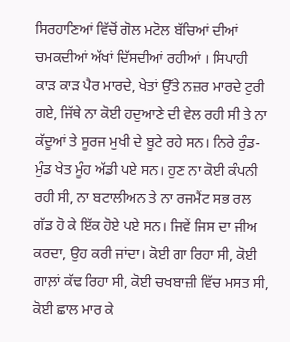ਸਿਰਹਾਣਿਆਂ ਵਿੱਚੋਂ ਗੋਲ ਮਟੋਲ ਬੱਚਿਆਂ ਦੀਆਂ ਚਮਕਦੀਆਂ ਅੱਖਾਂ ਦਿੱਸਦੀਆਂ ਰਹੀਆਂ । ਸਿਪਾਹੀ ਕਾੜ ਕਾੜ ਪੈਰ ਮਾਰਦੇ, ਖੇਤਾਂ ਉੱਤੇ ਨਜ਼ਰ ਮਾਰਦੇ ਟੁਰੀ ਗਏ, ਜਿੱਥੇ ਨਾ ਕੋਈ ਹਦੁਆਣੇ ਦੀ ਵੇਲ ਰਹੀ ਸੀ ਤੇ ਨਾ ਕੱਦੂਆਂ ਤੇ ਸੂਰਜ ਮੁਖੀ ਦੇ ਬੂਟੇ ਰਹੇ ਸਨ। ਨਿਰੇ ਰੁੰਡ-ਮੁੰਡ ਖੇਤ ਮੂੰਹ ਅੱਡੀ ਪਏ ਸਨ। ਹੁਣ ਨਾ ਕੋਈ ਕੰਪਨੀ ਰਹੀ ਸੀ, ਨਾ ਬਟਾਲੀਅਨ ਤੇ ਨਾ ਰਜਮੈਂਟ ਸਭ ਰਲ ਗੱਡ ਹੋ ਕੇ ਇੱਕ ਹੋਏ ਪਏ ਸਨ। ਜਿਵੇਂ ਜਿਸ ਦਾ ਜੀਅ ਕਰਦਾ, ਉਹ ਕਰੀ ਜਾਂਦਾ। ਕੋਈ ਗਾ ਰਿਹਾ ਸੀ, ਕੋਈ ਗਾਲ਼ਾਂ ਕੱਢ ਰਿਹਾ ਸੀ, ਕੋਈ ਚਖਬਾਜ਼ੀ ਵਿੱਚ ਮਸਤ ਸੀ, ਕੋਈ ਛਾਲ ਮਾਰ ਕੇ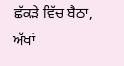ਛੱਕੜੇ ਵਿੱਚ ਬੈਠਾ, ਅੱਖਾਂ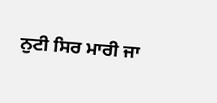ਨੁਟੀ ਸਿਰ ਮਾਰੀ ਜਾ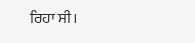ਰਿਹਾ ਸੀ।